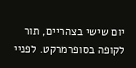יום שישי בצהריים, תור לקופה בסופרמרקט. לפניי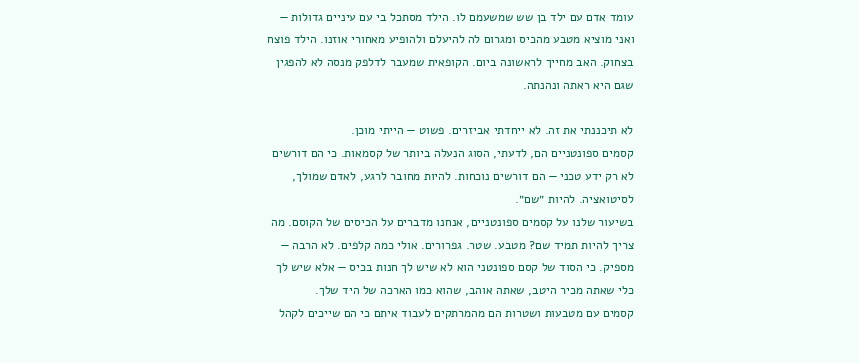עומד אדם עם ילד בן שש שמשעמם לו. הילד מסתכל בי עם עיניים גדולות — ואני מוציא מטבע מהכיס ומגרום לה להיעלם ולהופיע מאחורי אוזנו. הילד פוצח בצחוק. האב מחייך לראשונה ביום. הקופאית שמעבר לדלפק מנסה לא להפגין שגם היא ראתה ונהנתה.

לא תיכננתי את זה. לא ייחדתי אביזרים. פשוט — הייתי מוכן.
קסמים ספונטניים הם, לדעתי, הסוג הנעלה ביותר של קסמאות. כי הם דורשים לא רק ידע טכני — הם דורשים נוכחות. להיות מחובר לרגע, לאדם שמולך, לסיטואציה. להיות ״שם״.
בשיעור שלנו על קסמים ספונטניים, אנחנו מדברים על הכיסים של הקוסם. מה צריך להיות תמיד שם? מטבע. שטר. גפרורים. אולי כמה קלפים. לא הרבה — מספיק. כי הסוד של קסם ספונטני הוא לא שיש לך חנות בכיס — אלא שיש לך כלי שאתה מכיר היטב, שאתה אוהב, שהוא כמו הארכה של היד שלך.
קסמים עם מטבעות ושטרות הם מהמרתקים לעבוד איתם כי הם שייכים לקהל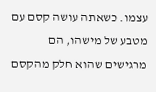עצמו. כשאתה עושה קסם עם מטבע של מישהו, הם מרגישים שהוא חלק מהקסם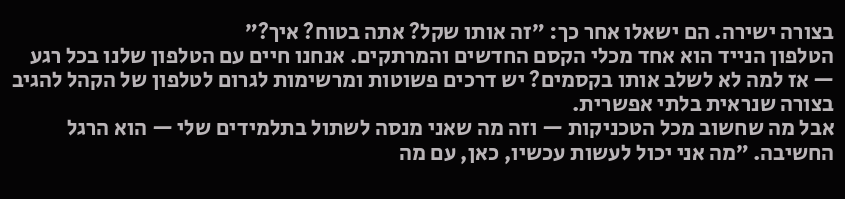בצורה ישירה. הם ישאלו אחר כך: ״זה אותו שקל? אתה בטוח? איך?״
הטלפון הנייד הוא אחד מכלי הקסם החדשים והמרתקים. אנחנו חיים עם הטלפון שלנו בכל רגע — אז למה לא לשלב אותו בקסמים? יש דרכים פשוטות ומרשימות לגרום לטלפון של הקהל להגיב בצורה שנראית בלתי אפשרית.
אבל מה שחשוב מכל הטכניקות — וזה מה שאני מנסה לשתול בתלמידים שלי — הוא הרגל החשיבה. ״מה אני יכול לעשות עכשיו, כאן, עם מה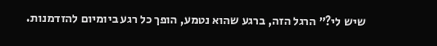שיש לי?״ הרגל הזה, ברגע שהוא נטמע, הופך כל רגע ביומיום להזדמנות.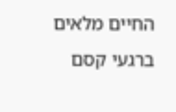החיים מלאים ברגעי קסם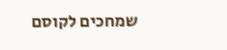שמחכים לקוסם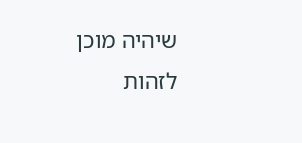שיהיה מוכן לזהות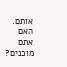אותם. האם אתם מוכנים?